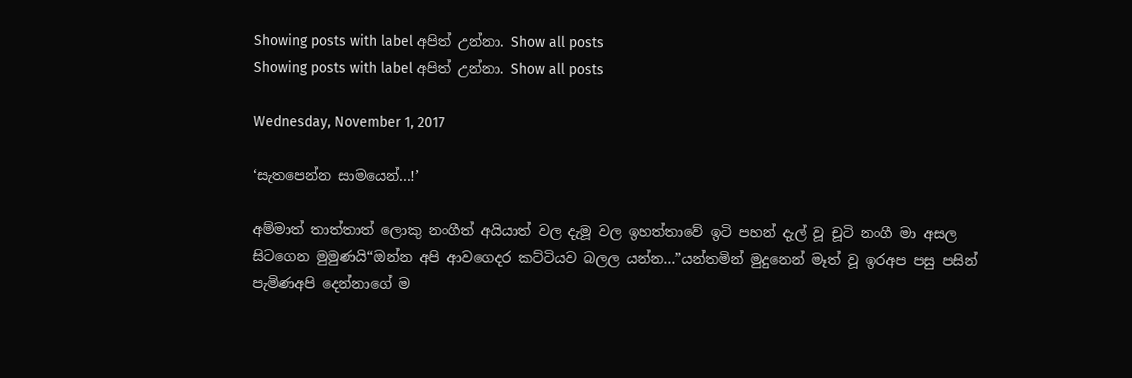Showing posts with label අපිත් උන්නා. Show all posts
Showing posts with label අපිත් උන්නා. Show all posts

Wednesday, November 1, 2017

‘සැතපෙන්න සාමයෙන්...!’

අම්මාත් තාත්තාත් ලොකු නංගීත් අයියාත් වල දැමූ වල ඉහත්තාවේ ඉටි පහන් දැල් වූ චූටි නංගී මා අසල සිටගෙන මුමුණයි“ඔන්න අපි ආවගෙදර කට්ටියව බලල යන්න...”යන්තමින් මුදුනෙන් මෑත් වූ ඉරඅප පසු පසින් පැමිණඅපි දෙන්නාගේ ම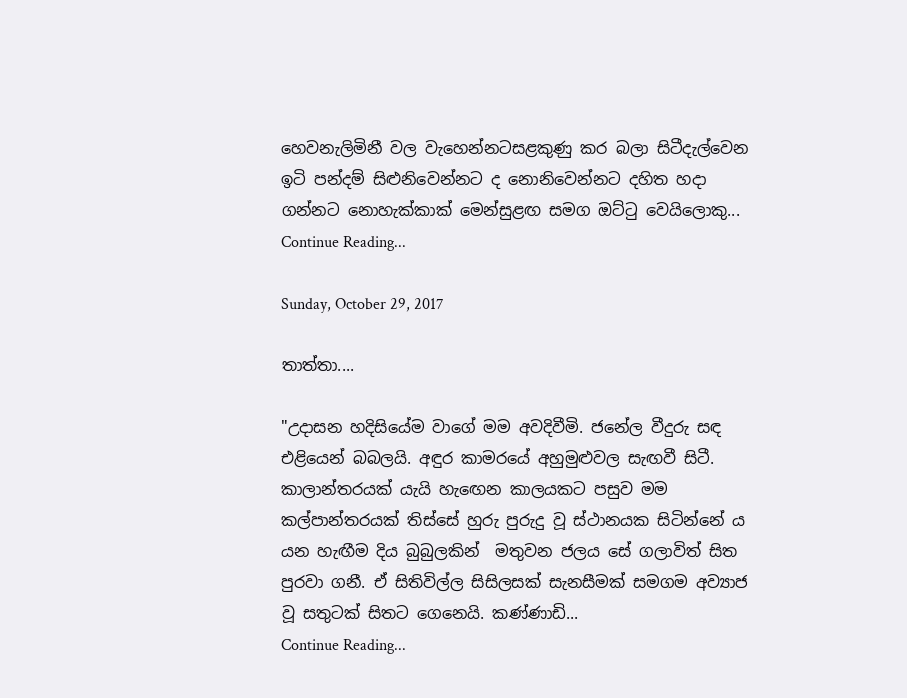හෙවනැලිමිනී වල වැහෙන්නටසළකුණු කර බලා සිටීදැල්වෙන ඉටි පන්දම් සිළුනිවෙන්නට ද නොනිවෙන්නට දහිත හදා ගන්නට නොහැක්කාක් මෙන්සුළඟ සමග ඔට්ටු වෙයිලොකු...
Continue Reading...

Sunday, October 29, 2017

තාත්තා....

"උදාසන හදිසියේම වාගේ මම අවදිවීමි. ජනේල වීදුරු සඳ එළියෙන් බබලයි. අඳුර කාමරයේ අහුමුළුවල සැඟවී සිටී. කාලාන්තරයක් යැයි හැ‍‍ඟෙන කාලයකට පසුව මම කල්පාන්තරයක් තිස්සේ හුරු පුරුදු වූ ස්ථානයක සිටින්නේ ය යන හැඟීම දිය බුබුලකින්  මතුවන ජලය සේ ගලාවිත් සිත පුරවා ගනී. ඒ සිතිවිල්ල සිසිලසක් සැනසීමක් සමගම අව්‍යාජ වූ සතුටක් සිතට ගෙනෙයි. කණ්ණාඩි...
Continue Reading...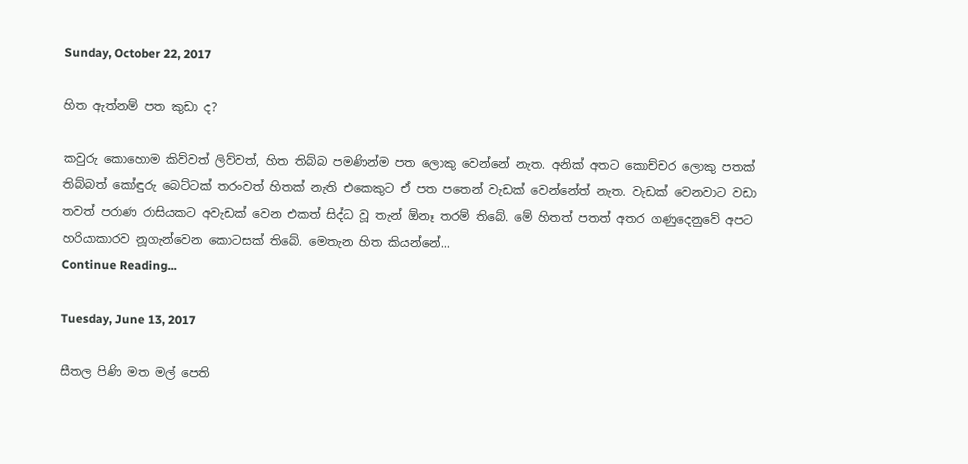Sunday, October 22, 2017

හිත ඇත්නම් පත කුඩා ද?

කවුරු කොහොම කිව්වත් ලිව්වත්, හිත තිබ්බ පමණින්ම පත ලොකු වෙන්නේ නැත. අනික් අතට කොච්චර ලොකු පතක් තිබ්බත් කෝඳුරු බෙට්ටක් තරංවත් හිතක් නැති එකෙකුට ඒ පත පතෙන් වැඩක් වෙන්නේත් නැත. වැඩක් වෙනවාට වඩා තවත් පරාණ රාසියකට අවැඩක් වෙන එකත් සිද්ධ වූ තැන් ඕනෑ තරම් තිබේ. මේ හිතත් පතත් අතර ගණුදෙනුවේ අපට හරියාකාරව නූගැන්වෙන කොටසක් තිබේ. මෙතැන හිත කියන්නේ...
Continue Reading...

Tuesday, June 13, 2017

සීතල පිණි මත මල් පෙති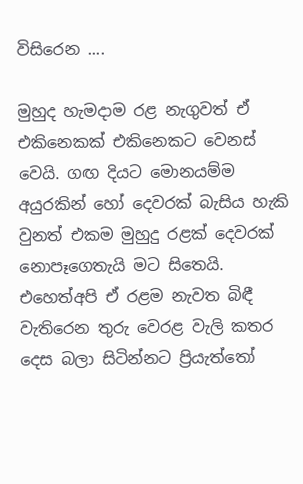විසිරෙන ....

මුහුද හැමදාම රළ නැගුවත් ඒ එකිනෙකක් එකිනෙකට වෙනස් වෙයි. ගඟ දියට මොනයම්ම අයුරකින් හෝ දෙවරක් බැසිය හැකි වුනත් එකම මුහුදු රළක් දෙවරක් නොපෑගෙතැයි මට සිතෙයි. එහෙත්අපි ඒ රළම නැවත බිඳී වැතිරෙන තුරු වෙරළ වැලි කතර දෙස බලා සිටින්නට ප්‍රියැත්තෝ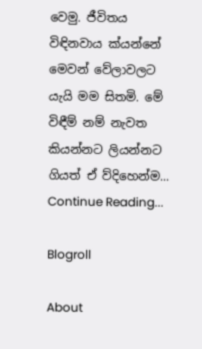වෙමු. ජීවිතය විඳිනවාය ක්යන්නේ මෙවන් වේලාවලට යැයි මම සිතමි. මේ විඳීම් නම් නැවත කියන්නට ලියන්නට ගියත් ඒ ව්දිහෙන්ම...
Continue Reading...

Blogroll

About